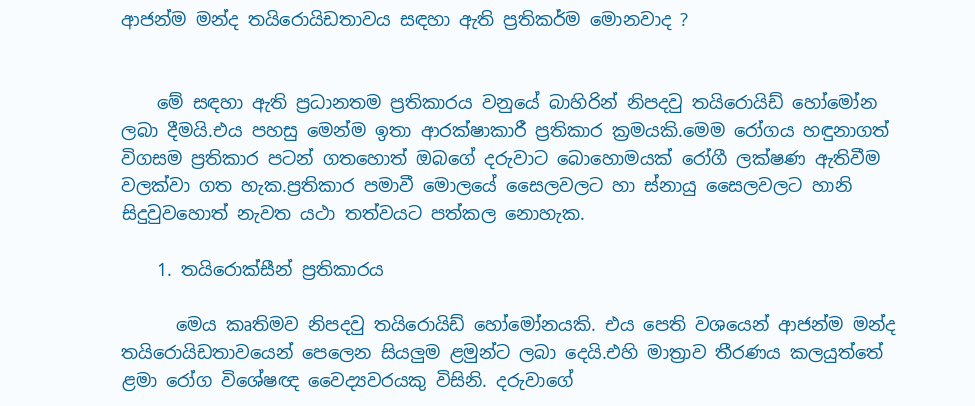ආජන්ම මන්ද තයිරොයිඩතාවය සඳහා ඇති ප්‍රතිකර්ම මොනවාද ?


    මේ සඳහා ඇති ප්‍රධානතම ප්‍රතිකාරය වනුයේ බාහිරින් නිපදවු තයිරොයිඩ් හෝමෝන ලබා දීමයි.එය පහසු මෙන්ම ඉතා ආරක්ෂාකාරී ප්‍රතිකාර ක්‍රමයකි.මෙම රෝගය හඳුනාගත් විගසම ප්‍රතිකාර පටන් ගතහොත් ඔබගේ දරුවාට බොහොමයක් රෝගී ලක්ෂණ ඇතිවීම වලක්වා ගත හැක.ප්‍රතිකාර පමාවී මොලයේ සෛලවලට හා ස්නායු සෛලවලට හානි සිදුවුවහොත් නැවත යථා තත්වයට පත්කල නොහැක.

    1. තයිරොක්සීන් ප්‍රතිකාරය

      මෙය කෘතිමව නිපදවු තයිරොයිඩ් හෝමෝනයකි. එය පෙති වශයෙන් ආජන්ම මන්ද තයිරොයිඩතාවයෙන් පෙලෙන සියලුම ළමුන්ට ලබා දෙයි.එහි මාත්‍රාව තීරණය කලයුත්තේ ළමා රෝග විශේෂඥ වෛද්‍යවරයකු විසිනි. දරුවාගේ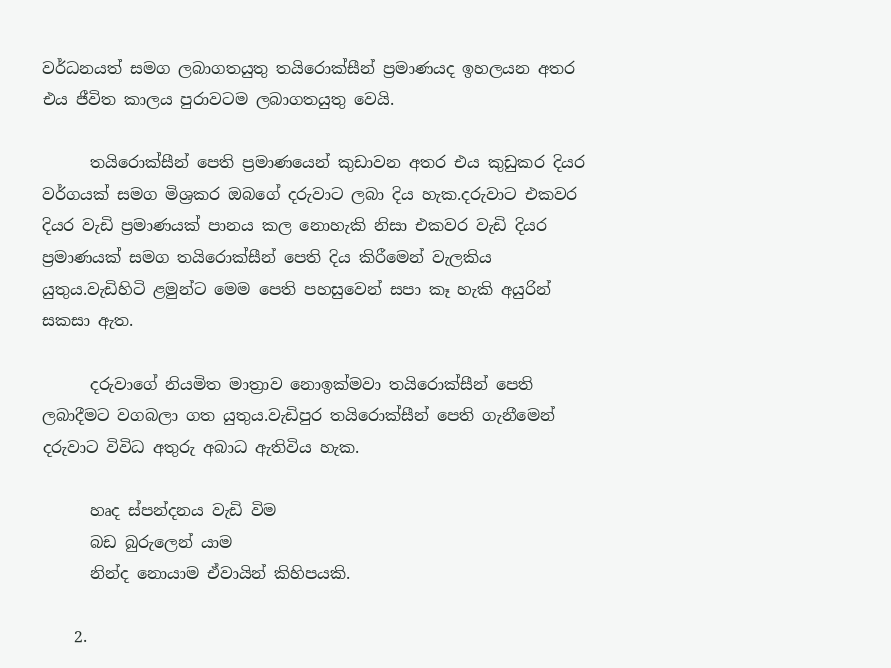වර්ධනයත් සමග ලබාගතයුතු තයිරොක්සීන් ප්‍රමාණයද ඉහලයන අතර එය ජීවිත කාලය පුරාවටම ලබාගතයුතු වෙයි.

      තයිරොක්සීන් පෙති ප්‍රමාණයෙන් කුඩාවන අතර එය කුඩුකර දියර වර්ගයක් සමග මිශ්‍රකර ඔබගේ දරුවාට ලබා දිය හැක.දරුවාට එකවර දියර වැඩි ප්‍රමාණයක් පානය කල නොහැකි නිසා එකවර වැඩි දියර ප්‍රමාණයක් සමග තයිරොක්සීන් පෙති දිය කිරීමෙන් වැලකිය යුතුය.වැඩිහිටි ළමුන්ට මෙම පෙති පහසුවෙන් සපා කෑ හැකි අයුරින් සකසා ඇත.

      දරුවාගේ නියමිත මාත්‍රාව නොඉක්මවා තයිරොක්සීන් පෙති ලබාදීමට වගබලා ගත යුතුය.වැඩිපුර තයිරොක්සීන් පෙති ගැනීමෙන් දරුවාට විවිධ අතුරු අබාධ ඇතිවිය හැක.

      හෘද ස්පන්දනය වැඩි විම
      බඩ බුරුලෙන් යාම
      නින්ද නොයාම ඒවායින් කිහිපයකි.

    2.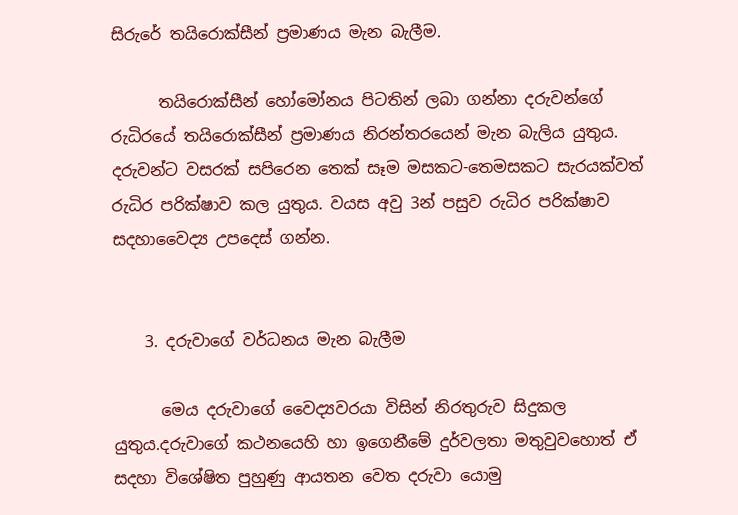සිරුරේ තයිරොක්සීන් ප්‍රමාණය මැන බැලීම.

      තයිරොක්සීන් හෝමෝනය පිටතින් ලබා ගන්නා දරුවන්ගේ රුධිරයේ තයිරොක්සීන් ප්‍රමාණය නිරන්තරයෙන් මැන බැලිය යුතුය. දරුවන්ට වසරක් සපිරෙන තෙක් සෑම මසකට-තෙමසකට සැරයක්වත් රුධිර පරික්ෂාව කල යුතුය. වයස අවු 3න් පසුව රුධිර පරික්ෂාව සදහාවෛද්‍ය උපදෙස් ගන්න.


    3. දරුවාගේ වර්ධනය මැන බැලීම

      මෙය දරුවාගේ වෛද්‍යවරයා විසින් නිරතුරුව සිදුකල යුතුය.දරුවාගේ කථනයෙහි හා ඉගෙනීමේ දුර්වලතා මතුවුවහොත් ඒ සදහා විශේෂිත පුහුණු ආයතන වෙත දරුවා යොමු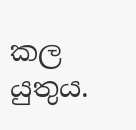කල යුතුය.